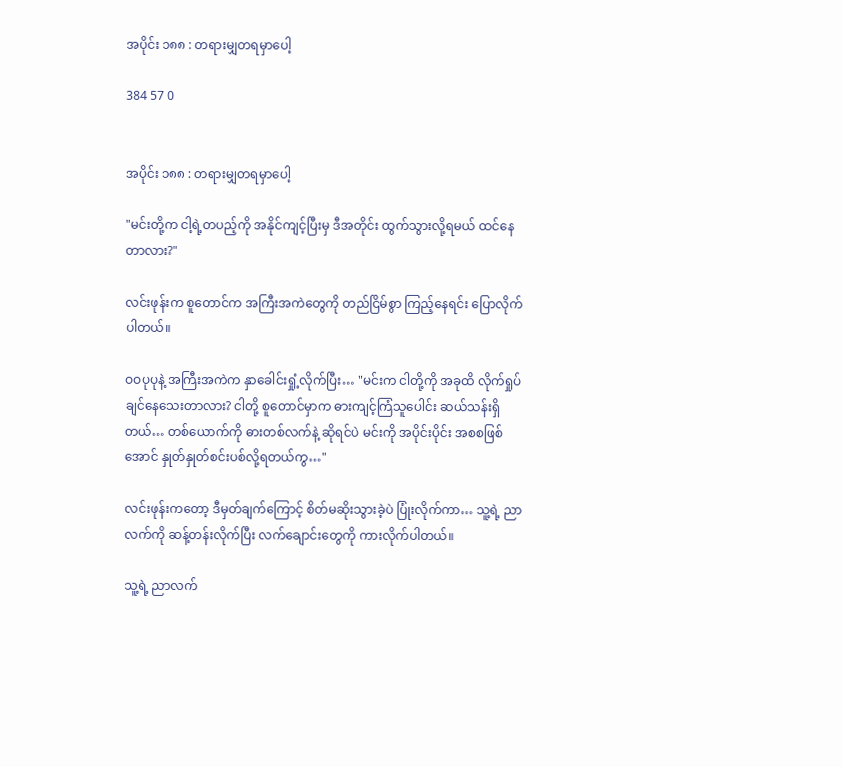အပိုင်း ၁၈၈ : တရားမျှတရမှာပေါ့

384 57 0


အပိုင်း ၁၈၈ : တရားမျှတရမှာပေါ့

"မင်းတို့က ငါ့ရဲ့တပည့်ကို အနိုင်ကျင့်ပြီးမှ ဒီအတိုင်း ထွက်သွားလို့ရမယ် ထင်နေတာလား?"

လင်းဖုန်းက စူတောင်က အကြီးအကဲတွေကို တည်ငြိမ်စွာ ကြည့်နေရင်း ပြောလိုက်ပါတယ်။

ဝဝပုပုနဲ့ အကြီးအကဲက နှာခေါင်းရှုံ့လိုက်ပြီး… "မင်းက ငါတို့ကို အခုထိ လိုက်ရှုပ်ချင်နေသေးတာလား? ငါတို့ စူတောင်မှာက ဓားကျင့်ကြံသူပေါင်း ဆယ်သန်းရှိတယ်… တစ်ယောက်ကို ဓားတစ်လက်နဲ့ ဆိုရင်ပဲ မင်းကို အပိုင်းပိုင်း အစစဖြစ်အောင် နှုတ်နှုတ်စင်းပစ်လို့ရတယ်ကွ…"

လင်းဖုန်းကတော့ ဒီမှတ်ချက်ကြောင့် စိတ်မဆိုးသွားခဲ့ပဲ ပြုံးလိုက်ကာ… သူ့ရဲ့ ညာလက်ကို ဆန့်တန်းလိုက်ပြီး လက်ချောင်းတွေကို ကားလိုက်ပါတယ်။

သူ့ရဲ့ ညာလက်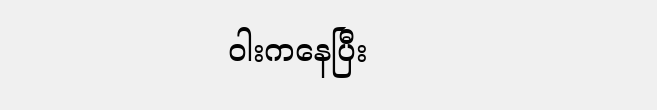ဝါးကနေပြီး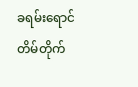ခရမ်းရောင် တိမ်တိုက်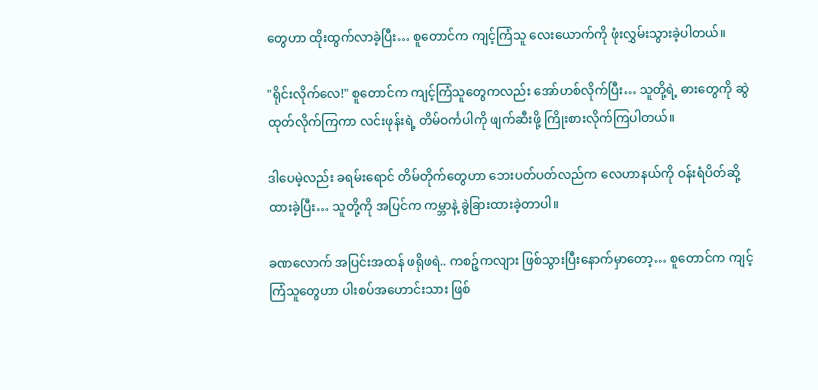တွေဟာ ထိုးထွက်လာခဲ့ပြီး… စူတောင်က ကျင့်ကြံသူ လေးယောက်ကို ဖုံးလွှမ်းသွားခဲ့ပါတယ်။

"ရိုင်းလိုက်လေ!" စူတောင်က ကျင့်ကြံသူတွေကလည်း အော်ဟစ်လိုက်ပြီး… သူတို့ရဲ့ ဓားတွေကို ဆွဲထုတ်လိုက်ကြကာ လင်းဖုန်းရဲ့ တိမ်ဝင်္ကပါကို ဖျက်ဆီးဖို့ ကြိုးစားလိုက်ကြပါတယ်။

ဒါပေမဲ့လည်း ခရမ်းရောင် တိမ်တိုက်တွေဟာ ဘေးပတ်ပတ်လည်က လေဟာနယ်ကို ဝန်းရံပိတ်ဆို့ ထားခဲ့ပြီး… သူတို့ကို အပြင်က ကမ္ဘာနဲ့ ခွဲခြားထားခဲ့တာပါ။

ခဏလောက် အပြင်းအထန် ဖရိုဖရဲ.. ကစဉ့်ကလျား ဖြစ်သွားပြီးနောက်မှာတော့… စူတောင်က ကျင့်ကြံသူတွေဟာ ပါးစပ်အဟောင်းသား ဖြစ်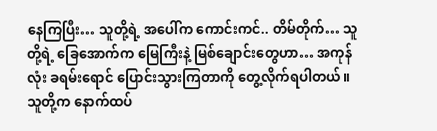နေကြပြီး… သူတို့ရဲ့ အပေါ်က ကောင်းကင်.. တိမ်တိုက်… သူတို့ရဲ့ ခြေအောက်က မြေကြီးနဲ့ မြစ်ချောင်းတွေဟာ… အကုန်လုံး ခရမ်းရောင် ပြောင်းသွားကြတာကို တွေ့လိုက်ရပါတယ်။ သူတို့က နောက်ထပ်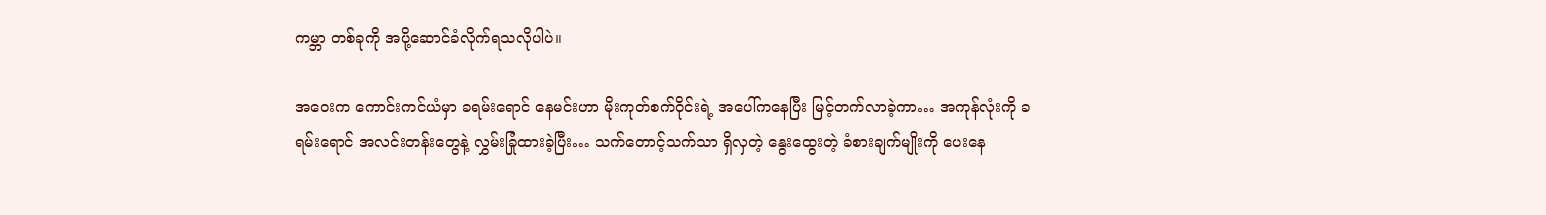ကမ္ဘာ တစ်ခုကို အပို့ဆောင်ခံလိုက်ရသလိုပါပဲ။

အဝေးက ကောင်းကင်ယံမှာ ခရမ်းရောင် နေမင်းဟာ မိုးကုတ်စက်ဝိုင်းရဲ့ အပေါ်ကနေပြီး မြင့်တက်လာခဲ့ကာ… အကုန်လုံးကို ခရမ်းရောင် အလင်းတန်းတွေနဲ့ လွှမ်းခြုံထားခဲ့ပြီး… သက်တောင့်သက်သာ ရှိလှတဲ့ နွေးထွေးတဲ့ ခံစားချက်မျိုးကို ပေးနေ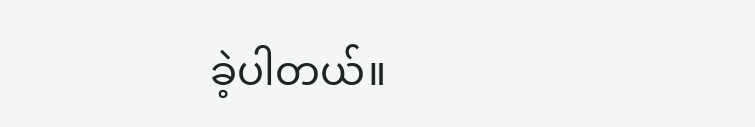ခဲ့ပါတယ်။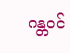ဂန္တဝင်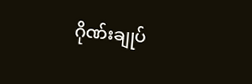ဂိုဏ်းချုပ်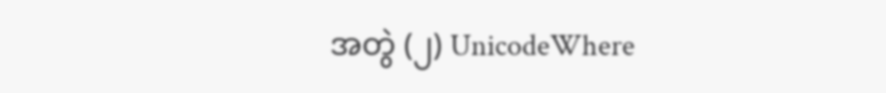အတွဲ (၂) UnicodeWhere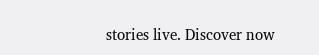stories live. Discover now